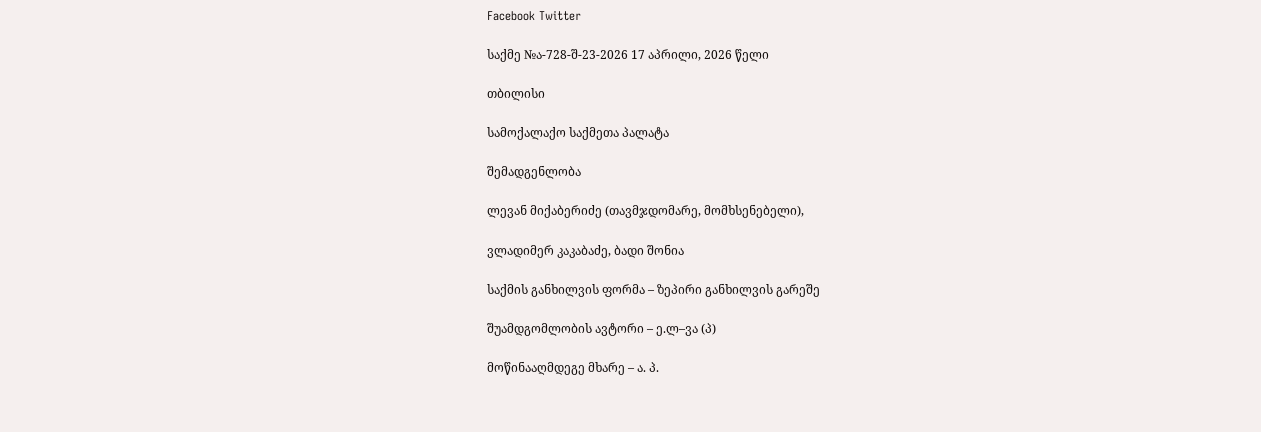Facebook Twitter

საქმე №ა-728-შ-23-2026 17 აპრილი, 2026 წელი

თბილისი

სამოქალაქო საქმეთა პალატა

შემადგენლობა

ლევან მიქაბერიძე (თავმჯდომარე, მომხსენებელი),

ვლადიმერ კაკაბაძე, ბადი შონია

საქმის განხილვის ფორმა – ზეპირი განხილვის გარეშე

შუამდგომლობის ავტორი – ე.ლ–ვა (პ)

მოწინააღმდეგე მხარე – ა. პ.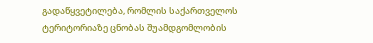გადაწყვეტილება, რომლის საქართველოს ტერიტორიაზე ცნობას შუამდგომლობის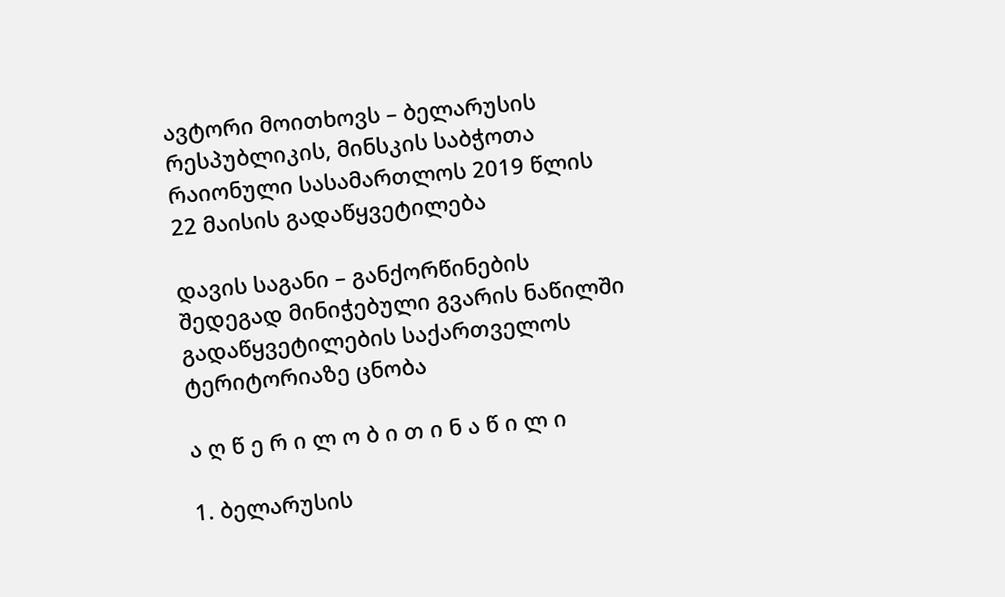ავტორი მოითხოვს – ბელარუსის რესპუბლიკის, მინსკის საბჭოთა რაიონული სასამართლოს 2019 წლის 22 მაისის გადაწყვეტილება

დავის საგანი – განქორწინების შედეგად მინიჭებული გვარის ნაწილში გადაწყვეტილების საქართველოს ტერიტორიაზე ცნობა

ა ღ წ ე რ ი ლ ო ბ ი თ ი ნ ა წ ი ლ ი

1. ბელარუსის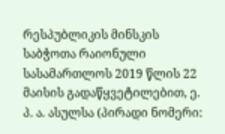რესპუბლიკის მინსკის საბჭოთა რაიონული სასამართლოს 2019 წლის 22 მაისის გადაწყვეტილებით, ე. პ. ა. ასულსა (პირადი ნომერი: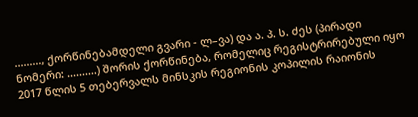........., ქორწინებამდელი გვარი - ლ–ვა) და ა. პ. ს. ძეს (პირადი ნომერი: ..........) შორის ქორწინება, რომელიც რეგისტრირებული იყო 2017 წლის 5 თებერვალს მინსკის რეგიონის კოპილის რაიონის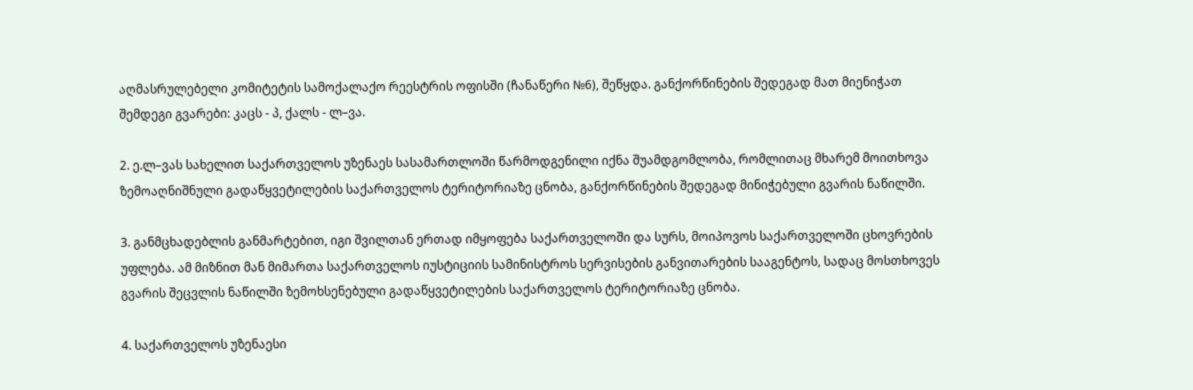აღმასრულებელი კომიტეტის სამოქალაქო რეესტრის ოფისში (ჩანაწერი №6), შეწყდა. განქორწინების შედეგად მათ მიენიჭათ შემდეგი გვარები: კაცს - პ, ქალს - ლ–ვა.

2. ე.ლ–ვას სახელით საქართველოს უზენაეს სასამართლოში წარმოდგენილი იქნა შუამდგომლობა, რომლითაც მხარემ მოითხოვა ზემოაღნიშნული გადაწყვეტილების საქართველოს ტერიტორიაზე ცნობა, განქორწინების შედეგად მინიჭებული გვარის ნაწილში.

3. განმცხადებლის განმარტებით, იგი შვილთან ერთად იმყოფება საქართველოში და სურს, მოიპოვოს საქართველოში ცხოვრების უფლება. ამ მიზნით მან მიმართა საქართველოს იუსტიციის სამინისტროს სერვისების განვითარების სააგენტოს, სადაც მოსთხოვეს გვარის შეცვლის ნაწილში ზემოხსენებული გადაწყვეტილების საქართველოს ტერიტორიაზე ცნობა.

4. საქართველოს უზენაესი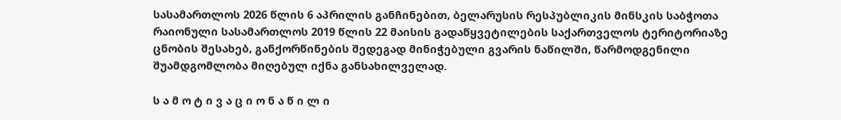სასამართლოს 2026 წლის 6 აპრილის განჩინებით, ბელარუსის რესპუბლიკის მინსკის საბჭოთა რაიონული სასამართლოს 2019 წლის 22 მაისის გადაწყვეტილების საქართველოს ტერიტორიაზე ცნობის შესახებ, განქორწინების შედეგად მინიჭებული გვარის ნაწილში, წარმოდგენილი შუამდგომლობა მიღებულ იქნა განსახილველად.

ს ა მ ო ტ ი ვ ა ც ი ო ნ ა წ ი ლ ი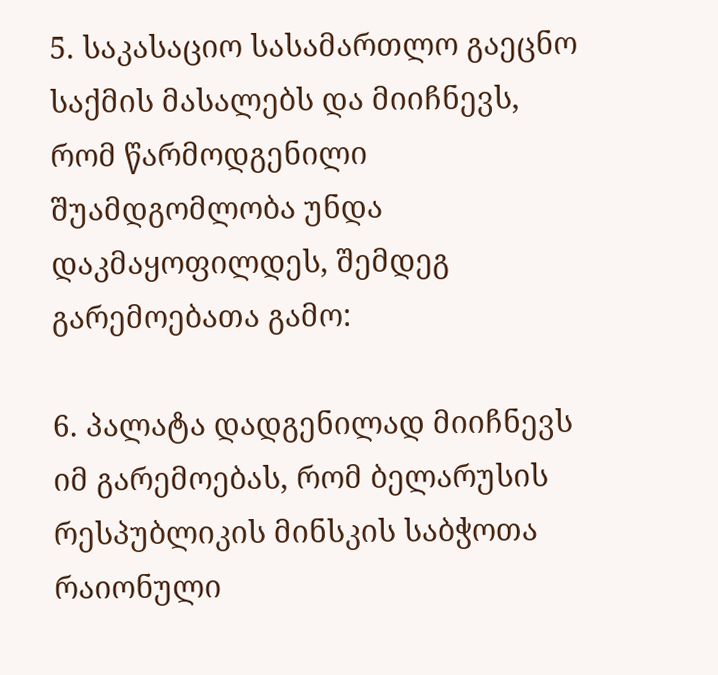5. საკასაციო სასამართლო გაეცნო საქმის მასალებს და მიიჩნევს, რომ წარმოდგენილი შუამდგომლობა უნდა დაკმაყოფილდეს, შემდეგ გარემოებათა გამო:

6. პალატა დადგენილად მიიჩნევს იმ გარემოებას, რომ ბელარუსის რესპუბლიკის მინსკის საბჭოთა რაიონული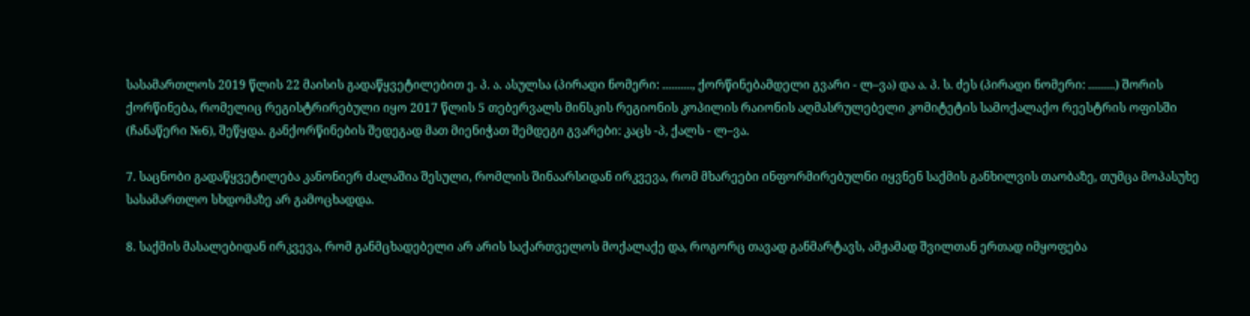სასამართლოს 2019 წლის 22 მაისის გადაწყვეტილებით ე. პ. ა. ასულსა (პირადი ნომერი: .........., ქორწინებამდელი გვარი - ლ–ვა) და ა. პ. ს. ძეს (პირადი ნომერი: .........) შორის ქორწინება, რომელიც რეგისტრირებული იყო 2017 წლის 5 თებერვალს მინსკის რეგიონის კოპილის რაიონის აღმასრულებელი კომიტეტის სამოქალაქო რეესტრის ოფისში (ჩანაწერი №6), შეწყდა. განქორწინების შედეგად მათ მიენიჭათ შემდეგი გვარები: კაცს -პ, ქალს - ლ–ვა.

7. საცნობი გადაწყვეტილება კანონიერ ძალაშია შესული, რომლის შინაარსიდან ირკვევა, რომ მხარეები ინფორმირებულნი იყვნენ საქმის განხილვის თაობაზე, თუმცა მოპასუხე სასამართლო სხდომაზე არ გამოცხადდა.

8. საქმის მასალებიდან ირკვევა, რომ განმცხადებელი არ არის საქართველოს მოქალაქე და, როგორც თავად განმარტავს, ამჟამად შვილთან ერთად იმყოფება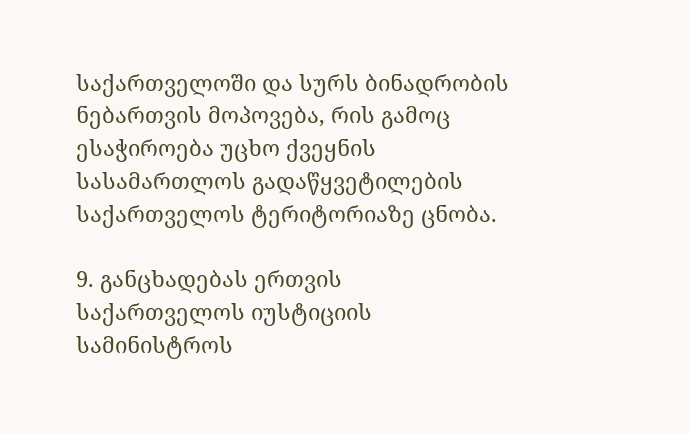საქართველოში და სურს ბინადრობის ნებართვის მოპოვება, რის გამოც ესაჭიროება უცხო ქვეყნის სასამართლოს გადაწყვეტილების საქართველოს ტერიტორიაზე ცნობა.

9. განცხადებას ერთვის საქართველოს იუსტიციის სამინისტროს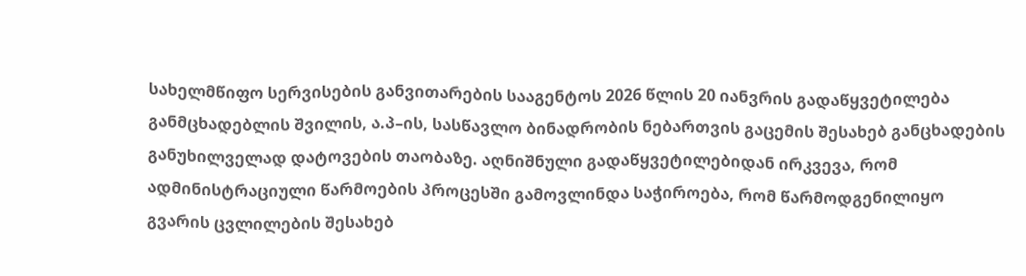სახელმწიფო სერვისების განვითარების სააგენტოს 2026 წლის 20 იანვრის გადაწყვეტილება განმცხადებლის შვილის, ა.პ–ის, სასწავლო ბინადრობის ნებართვის გაცემის შესახებ განცხადების განუხილველად დატოვების თაობაზე. აღნიშნული გადაწყვეტილებიდან ირკვევა, რომ ადმინისტრაციული წარმოების პროცესში გამოვლინდა საჭიროება, რომ წარმოდგენილიყო გვარის ცვლილების შესახებ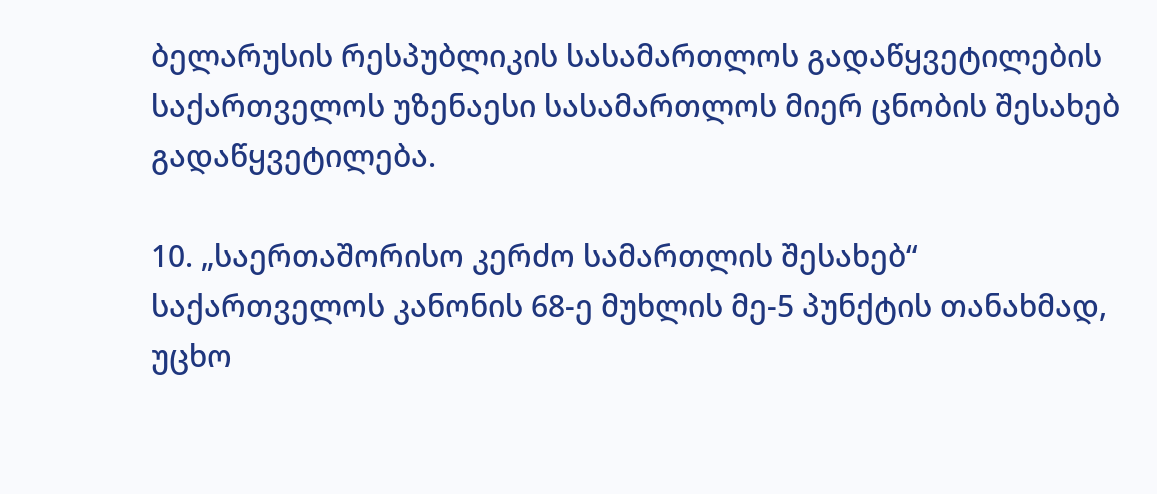ბელარუსის რესპუბლიკის სასამართლოს გადაწყვეტილების საქართველოს უზენაესი სასამართლოს მიერ ცნობის შესახებ გადაწყვეტილება.

10. „საერთაშორისო კერძო სამართლის შესახებ“ საქართველოს კანონის 68-ე მუხლის მე-5 პუნქტის თანახმად, უცხო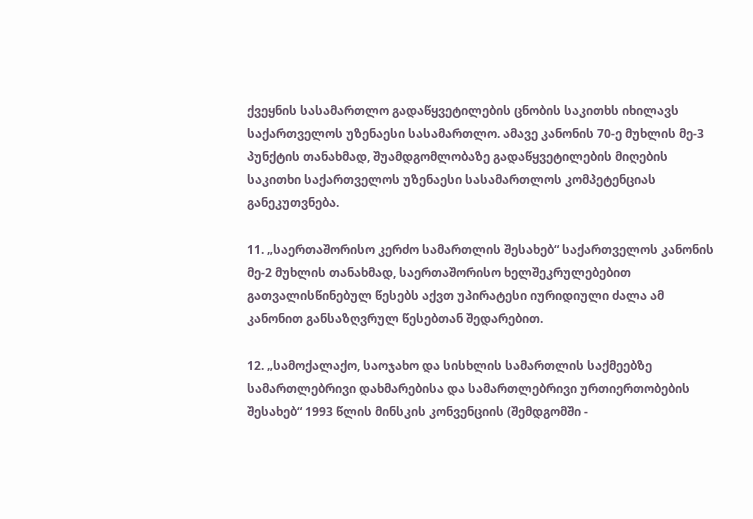ქვეყნის სასამართლო გადაწყვეტილების ცნობის საკითხს იხილავს საქართველოს უზენაესი სასამართლო. ამავე კანონის 70-ე მუხლის მე-3 პუნქტის თანახმად, შუამდგომლობაზე გადაწყვეტილების მიღების საკითხი საქართველოს უზენაესი სასამართლოს კომპეტენციას განეკუთვნება.

11. „საერთაშორისო კერძო სამართლის შესახებ“ საქართველოს კანონის მე-2 მუხლის თანახმად, საერთაშორისო ხელშეკრულებებით გათვალისწინებულ წესებს აქვთ უპირატესი იურიდიული ძალა ამ კანონით განსაზღვრულ წესებთან შედარებით.

12. „სამოქალაქო, საოჯახო და სისხლის სამართლის საქმეებზე სამართლებრივი დახმარებისა და სამართლებრივი ურთიერთობების შესახებ“ 1993 წლის მინსკის კონვენციის (შემდგომში -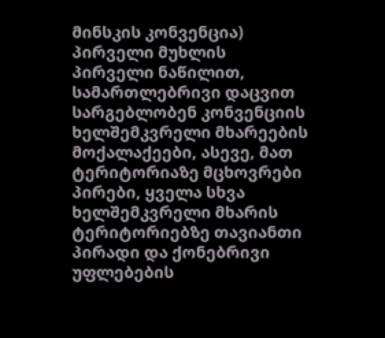მინსკის კონვენცია) პირველი მუხლის პირველი ნაწილით, სამართლებრივი დაცვით სარგებლობენ კონვენციის ხელშემკვრელი მხარეების მოქალაქეები, ასევე, მათ ტერიტორიაზე მცხოვრები პირები, ყველა სხვა ხელშემკვრელი მხარის ტერიტორიებზე თავიანთი პირადი და ქონებრივი უფლებების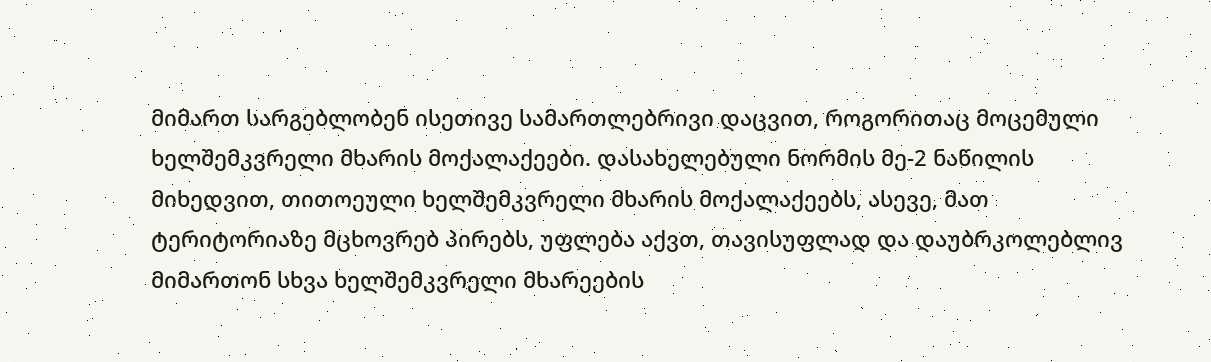მიმართ სარგებლობენ ისეთივე სამართლებრივი დაცვით, როგორითაც მოცემული ხელშემკვრელი მხარის მოქალაქეები. დასახელებული ნორმის მე-2 ნაწილის მიხედვით, თითოეული ხელშემკვრელი მხარის მოქალაქეებს, ასევე, მათ ტერიტორიაზე მცხოვრებ პირებს, უფლება აქვთ, თავისუფლად და დაუბრკოლებლივ მიმართონ სხვა ხელშემკვრელი მხარეების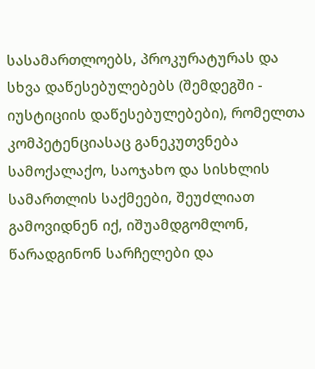სასამართლოებს, პროკურატურას და სხვა დაწესებულებებს (შემდეგში - იუსტიციის დაწესებულებები), რომელთა კომპეტენციასაც განეკუთვნება სამოქალაქო, საოჯახო და სისხლის სამართლის საქმეები, შეუძლიათ გამოვიდნენ იქ, იშუამდგომლონ, წარადგინონ სარჩელები და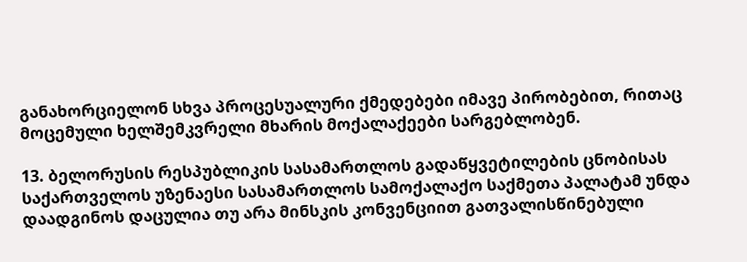განახორციელონ სხვა პროცესუალური ქმედებები იმავე პირობებით, რითაც მოცემული ხელშემკვრელი მხარის მოქალაქეები სარგებლობენ.

13. ბელორუსის რესპუბლიკის სასამართლოს გადაწყვეტილების ცნობისას საქართველოს უზენაესი სასამართლოს სამოქალაქო საქმეთა პალატამ უნდა დაადგინოს დაცულია თუ არა მინსკის კონვენციით გათვალისწინებული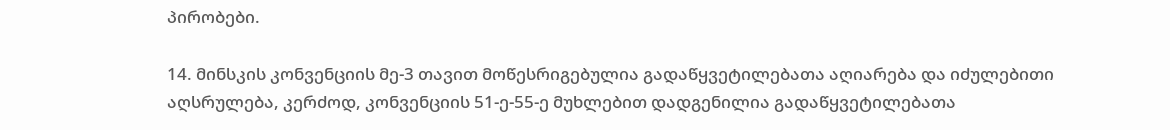პირობები.

14. მინსკის კონვენციის მე-3 თავით მოწესრიგებულია გადაწყვეტილებათა აღიარება და იძულებითი აღსრულება, კერძოდ, კონვენციის 51-ე-55-ე მუხლებით დადგენილია გადაწყვეტილებათა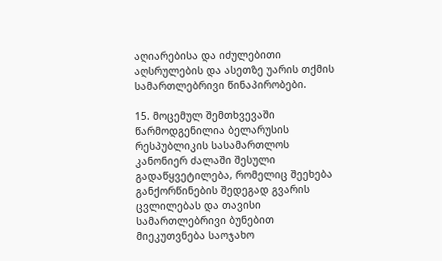აღიარებისა და იძულებითი აღსრულების და ასეთზე უარის თქმის სამართლებრივი წინაპირობები.

15. მოცემულ შემთხვევაში წარმოდგენილია ბელარუსის რესპუბლიკის სასამართლოს კანონიერ ძალაში შესული გადაწყვეტილება, რომელიც შეეხება განქორწინების შედეგად გვარის ცვლილებას და თავისი სამართლებრივი ბუნებით მიეკუთვნება საოჯახო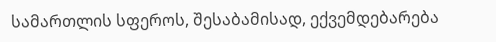სამართლის სფეროს, შესაბამისად, ექვემდებარება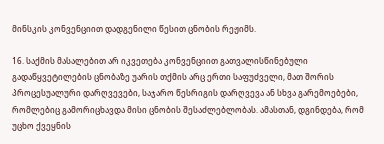მინსკის კონვენციით დადგენილი წესით ცნობის რეჟიმს.

16. საქმის მასალებით არ იკვეთება კონვენციით გათვალისწინებული გადაწყვეტილების ცნობაზე უარის თქმის არც ერთი საფუძველი, მათ შორის პროცესუალური დარღვევები, საჯარო წესრიგის დარღვევა ან სხვა გარემოებები, რომლებიც გამორიცხავდა მისი ცნობის შესაძლებლობას. ამასთან, დგინდება, რომ უცხო ქვეყნის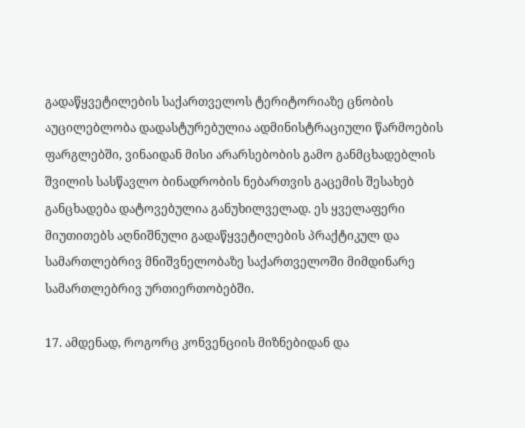გადაწყვეტილების საქართველოს ტერიტორიაზე ცნობის აუცილებლობა დადასტურებულია ადმინისტრაციული წარმოების ფარგლებში, ვინაიდან მისი არარსებობის გამო განმცხადებლის შვილის სასწავლო ბინადრობის ნებართვის გაცემის შესახებ განცხადება დატოვებულია განუხილველად. ეს ყველაფერი მიუთითებს აღნიშნული გადაწყვეტილების პრაქტიკულ და სამართლებრივ მნიშვნელობაზე საქართველოში მიმდინარე სამართლებრივ ურთიერთობებში.

17. ამდენად, როგორც კონვენციის მიზნებიდან და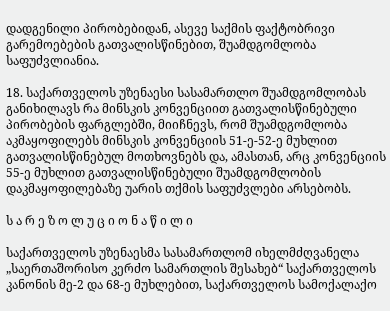დადგენილი პირობებიდან, ასევე საქმის ფაქტობრივი გარემოებების გათვალისწინებით, შუამდგომლობა საფუძვლიანია.

18. საქართველოს უზენაესი სასამართლო შუამდგომლობას განიხილავს რა მინსკის კონვენციით გათვალისწინებული პირობების ფარგლებში, მიიჩნევს, რომ შუამდგომლობა აკმაყოფილებს მინსკის კონვენციის 51-ე-52-ე მუხლით გათვალისწინებულ მოთხოვნებს და, ამასთან, არც კონვენციის 55-ე მუხლით გათვალისწინებული შუამდგომლობის დაკმაყოფილებაზე უარის თქმის საფუძვლები არსებობს.

ს ა რ ე ზ ო ლ უ ც ი ო ნ ა წ ი ლ ი

საქართველოს უზენაესმა სასამართლომ იხელმძღვანელა „საერთაშორისო კერძო სამართლის შესახებ“ საქართველოს კანონის მე-2 და 68-ე მუხლებით, საქართველოს სამოქალაქო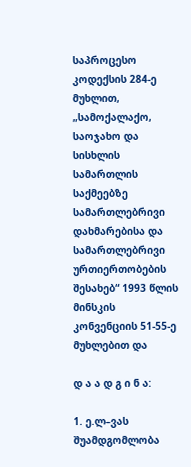საპროცესო კოდექსის 284-ე მუხლით, „სამოქალაქო, საოჯახო და სისხლის სამართლის საქმეებზე სამართლებრივი დახმარებისა და სამართლებრივი ურთიერთობების შესახებ“ 1993 წლის მინსკის კონვენციის 51-55-ე მუხლებით და

დ ა ა დ გ ი ნ ა:

1. ე.ლ–ვას შუამდგომლობა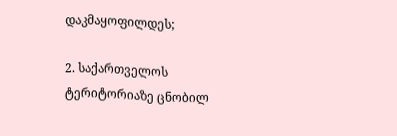დაკმაყოფილდეს;

2. საქართველოს ტერიტორიაზე ცნობილ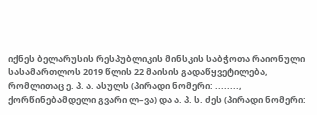იქნეს ბელარუსის რესპუბლიკის მინსკის საბჭოთა რაიონული სასამართლოს 2019 წლის 22 მაისის გადაწყვეტილება, რომლითაც ე. პ. ა. ასულს (პირადი ნომერი: ........, ქორწინებამდელი გვარი ლ–ვა) და ა. პ. ს. ძეს (პირადი ნომერი: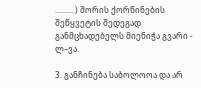..........) შორის ქორწინების შეწყვეტის შედეგად განმცხადებელს მიენიჭა გვარი - ლ–ვა.

3. განჩინება საბოლოოა და არ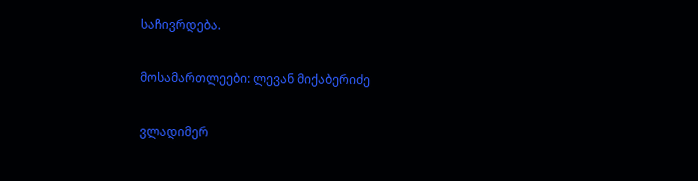საჩივრდება.

მოსამართლეები: ლევან მიქაბერიძე

ვლადიმერ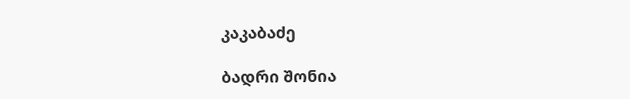კაკაბაძე

ბადრი შონია